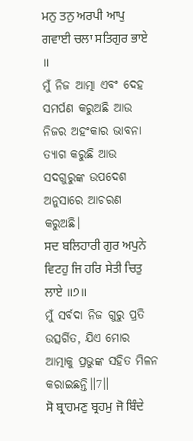ਮਨੁ ਤਨੁ ਅਰਪੀ ਆਪੁ ਗਵਾਈ ਚਲਾ ਸਤਿਗੁਰ ਭਾਏ ॥
ମୁଁ ନିଜ ଆତ୍ମା ଏବଂ ଦେହ ସମର୍ପଣ କରୁଅଛି ଆଉ ନିଜର ଅହଂକାର ଭାବନା ତ୍ୟାଗ କରୁଛି ଆଉ ସଦଗୁରୁଙ୍କ ଉପଦେଶ ଅନୁସାରେ ଆଚରଣ କରୁଅଛି।
ਸਦ ਬਲਿਹਾਰੀ ਗੁਰ ਅਪੁਨੇ ਵਿਟਹੁ ਜਿ ਹਰਿ ਸੇਤੀ ਚਿਤੁ ਲਾਏ ॥੭॥
ମୁଁ ସର୍ବଦା ନିଜ ଗୁରୁ ପ୍ରତି ଉତ୍ସର୍ଗିତ, ଯିଏ ମୋର ଆତ୍ମାକୁ ପ୍ରଭୁଙ୍କ ସହିତ ମିଳନ କରାଇଛନ୍ତି॥7॥
ਸੋ ਬ੍ਰਾਹਮਣੁ ਬ੍ਰਹਮੁ ਜੋ ਬਿੰਦੇ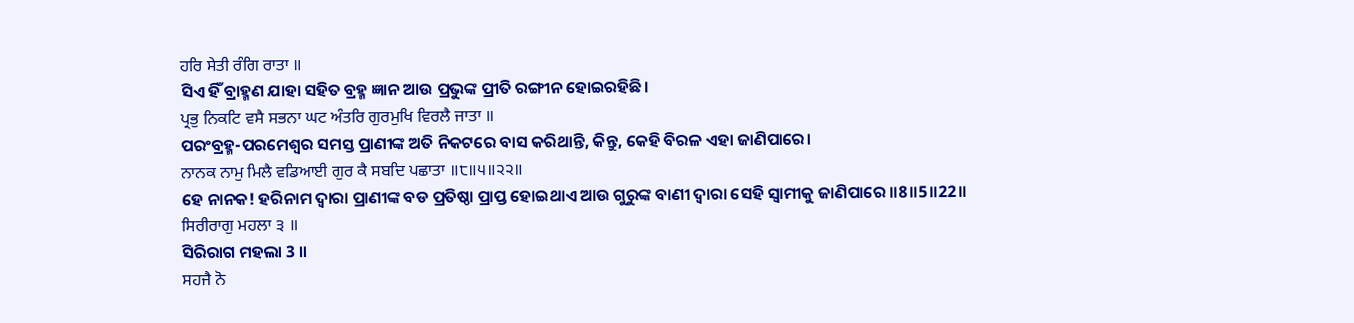ਹਰਿ ਸੇਤੀ ਰੰਗਿ ਰਾਤਾ ॥
ସିଏ ହିଁ ବ୍ରାହ୍ମଣ ଯାହା ସହିତ ବ୍ରହ୍ମ ଜ୍ଞାନ ଆଉ ପ୍ରଭୁଙ୍କ ପ୍ରୀତି ରଙ୍ଗୀନ ହୋଇରହିଛି।
ਪ੍ਰਭੁ ਨਿਕਟਿ ਵਸੈ ਸਭਨਾ ਘਟ ਅੰਤਰਿ ਗੁਰਮੁਖਿ ਵਿਰਲੈ ਜਾਤਾ ॥
ପରଂବ୍ରହ୍ମ-ପରମେଶ୍ଵର ସମସ୍ତ ପ୍ରାଣୀଙ୍କ ଅତି ନିକଟରେ ବାସ କରିଥାନ୍ତି, କିନ୍ତୁ, କେହି ବିରଳ ଏହା ଜାଣିପାରେ।
ਨਾਨਕ ਨਾਮੁ ਮਿਲੈ ਵਡਿਆਈ ਗੁਰ ਕੈ ਸਬਦਿ ਪਛਾਤਾ ॥੮॥੫॥੨੨॥
ହେ ନାନକ! ହରିନାମ ଦ୍ଵାରା ପ୍ରାଣୀଙ୍କ ବଡ ପ୍ରତିଷ୍ଠା ପ୍ରାପ୍ତ ହୋଇଥାଏ ଆଉ ଗୁରୁଙ୍କ ବାଣୀ ଦ୍ଵାରା ସେହି ସ୍ଵାମୀକୁ ଜାଣିପାରେ ॥8॥5॥22॥
ਸਿਰੀਰਾਗੁ ਮਹਲਾ ੩ ॥
ସିରିରାଗ ମହଲା 3 ॥
ਸਹਜੈ ਨੋ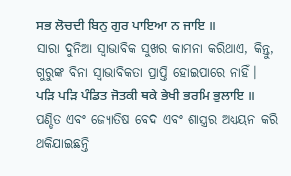ਸਭ ਲੋਚਦੀ ਬਿਨੁ ਗੁਰ ਪਾਇਆ ਨ ਜਾਇ ॥
ସାରା ଦୁନିଆ ସ୍ଵାଭାବିକ ସୁଖର କାମନା କରିଥାଏ, କିନ୍ତୁ, ଗୁରୁଙ୍କ ବିନା ସ୍ଵାଭାବିକତା ପ୍ରାପ୍ତି ହୋଇପାରେ ନାହିଁ।
ਪੜਿ ਪੜਿ ਪੰਡਿਤ ਜੋਤਕੀ ਥਕੇ ਭੇਖੀ ਭਰਮਿ ਭੁਲਾਇ ॥
ପଣ୍ଡିତ ଏବଂ ଜ୍ୟୋତିଷ ବେଦ ଏବଂ ଶାସ୍ତ୍ରର ଅଧ୍ୟୟନ କରି ଥକିଯାଇଛନ୍ତି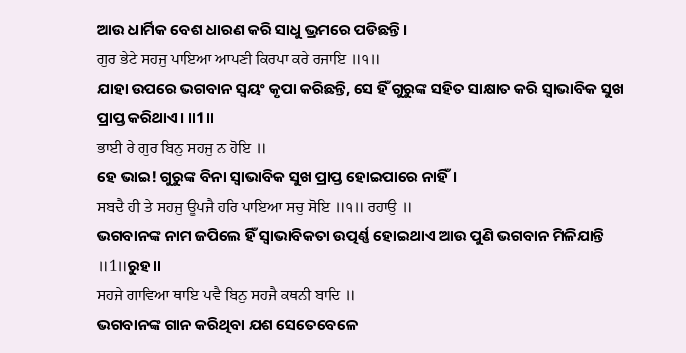ଆଉ ଧାର୍ମିକ ବେଶ ଧାରଣ କରି ସାଧୁ ଭ୍ରମରେ ପଡିଛନ୍ତି।
ਗੁਰ ਭੇਟੇ ਸਹਜੁ ਪਾਇਆ ਆਪਣੀ ਕਿਰਪਾ ਕਰੇ ਰਜਾਇ ॥੧॥
ଯାହା ଉପରେ ଭଗବାନ ସ୍ଵୟଂ କୃପା କରିଛନ୍ତି, ସେ ହିଁ ଗୁରୁଙ୍କ ସହିତ ସାକ୍ଷାତ କରି ସ୍ଵାଭାବିକ ସୁଖ ପ୍ରାପ୍ତ କରିଥାଏ। ॥1॥
ਭਾਈ ਰੇ ਗੁਰ ਬਿਨੁ ਸਹਜੁ ਨ ਹੋਇ ॥
ହେ ଭାଇ! ଗୁରୁଙ୍କ ବିନା ସ୍ଵାଭାବିକ ସୁଖ ପ୍ରାପ୍ତ ହୋଇପାରେ ନାହିଁ।
ਸਬਦੈ ਹੀ ਤੇ ਸਹਜੁ ਊਪਜੈ ਹਰਿ ਪਾਇਆ ਸਚੁ ਸੋਇ ॥੧॥ ਰਹਾਉ ॥
ଭଗବାନଙ୍କ ନାମ ଜପିଲେ ହିଁ ସ୍ଵାଭାବିକତା ଉତ୍ପର୍ଣ୍ଣ ହୋଇଥାଏ ଆଉ ପୁଣି ଭଗବାନ ମିଳିଯାନ୍ତି ॥1॥ରୁହ॥
ਸਹਜੇ ਗਾਵਿਆ ਥਾਇ ਪਵੈ ਬਿਨੁ ਸਹਜੈ ਕਥਨੀ ਬਾਦਿ ॥
ଭଗବାନଙ୍କ ଗାନ କରିଥିବା ଯଶ ସେତେବେଳେ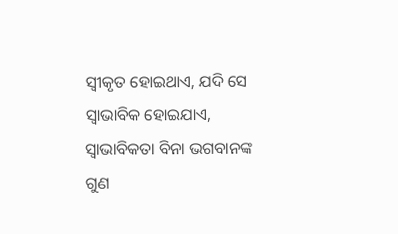ସ୍ଵୀକୃତ ହୋଇଥାଏ, ଯଦି ସେ ସ୍ଵାଭାବିକ ହୋଇଯାଏ, ସ୍ଵାଭାବିକତା ବିନା ଭଗବାନଙ୍କ ଗୁଣ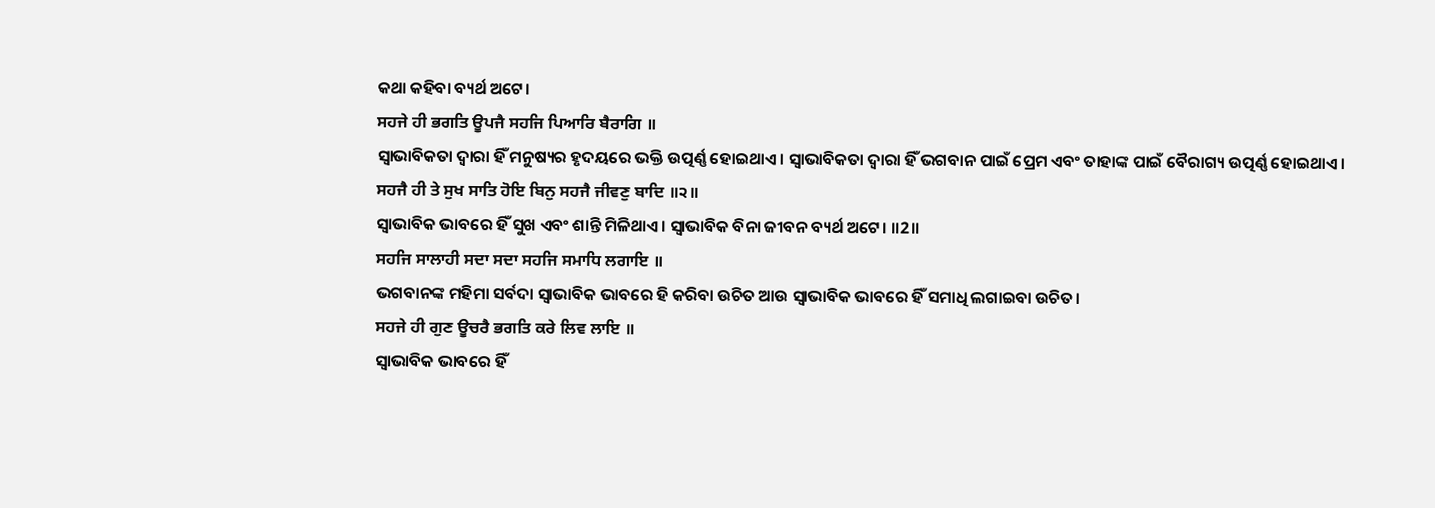କଥା କହିବା ବ୍ୟର୍ଥ ଅଟେ।
ਸਹਜੇ ਹੀ ਭਗਤਿ ਊਪਜੈ ਸਹਜਿ ਪਿਆਰਿ ਬੈਰਾਗਿ ॥
ସ୍ଵାଭାବିକତା ଦ୍ଵାରା ହିଁ ମନୁଷ୍ୟର ହୃଦୟରେ ଭକ୍ତି ଉତ୍ପର୍ଣ୍ଣ ହୋଇଥାଏ। ସ୍ଵାଭାବିକତା ଦ୍ଵାରା ହିଁ ଭଗବାନ ପାଇଁ ପ୍ରେମ ଏବଂ ତାହାଙ୍କ ପାଇଁ ବୈରାଗ୍ୟ ଉତ୍ପର୍ଣ୍ଣ ହୋଇଥାଏ।
ਸਹਜੈ ਹੀ ਤੇ ਸੁਖ ਸਾਤਿ ਹੋਇ ਬਿਨੁ ਸਹਜੈ ਜੀਵਣੁ ਬਾਦਿ ॥੨॥
ସ୍ଵାଭାବିକ ଭାବରେ ହିଁ ସୁଖ ଏବଂ ଶାନ୍ତି ମିଳିଥାଏ। ସ୍ଵାଭାବିକ ବିନା ଜୀବନ ବ୍ୟର୍ଥ ଅଟେ। ॥2॥
ਸਹਜਿ ਸਾਲਾਹੀ ਸਦਾ ਸਦਾ ਸਹਜਿ ਸਮਾਧਿ ਲਗਾਇ ॥
ଭଗବାନଙ୍କ ମହିମା ସର୍ବଦା ସ୍ଵାଭାବିକ ଭାବରେ ହି କରିବା ଉଚିତ ଆଉ ସ୍ଵାଭାବିକ ଭାବରେ ହିଁ ସମାଧି ଲଗାଇବା ଉଚିତ।
ਸਹਜੇ ਹੀ ਗੁਣ ਊਚਰੈ ਭਗਤਿ ਕਰੇ ਲਿਵ ਲਾਇ ॥
ସ୍ଵାଭାବିକ ଭାବରେ ହିଁ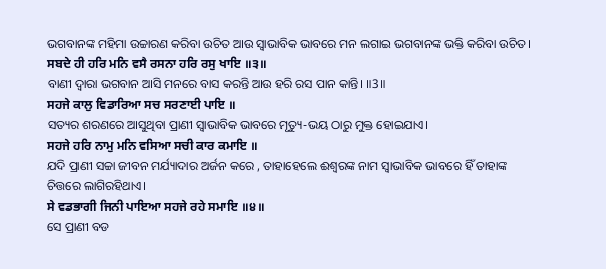ଭଗବାନଙ୍କ ମହିମା ଉଚ୍ଚାରଣ କରିବା ଉଚିତ ଆଉ ସ୍ଵାଭାବିକ ଭାବରେ ମନ ଲଗାଇ ଭଗବାନଙ୍କ ଭକ୍ତି କରିବା ଉଚିତ।
ਸਬਦੇ ਹੀ ਹਰਿ ਮਨਿ ਵਸੈ ਰਸਨਾ ਹਰਿ ਰਸੁ ਖਾਇ ॥੩॥
ବାଣୀ ଦ୍ଵାରା ଭଗବାନ ଆସି ମନରେ ବାସ କରନ୍ତି ଆଉ ହରି ରସ ପାନ କାନ୍ତି। ॥3॥
ਸਹਜੇ ਕਾਲੁ ਵਿਡਾਰਿਆ ਸਚ ਸਰਣਾਈ ਪਾਇ ॥
ସତ୍ୟର ଶରଣରେ ଆସୁଥିବା ପ୍ରାଣୀ ସ୍ଵାଭାବିକ ଭାବରେ ମୃତ୍ୟୁ-ଭୟ ଠାରୁ ମୁକ୍ତ ହୋଇଯାଏ।
ਸਹਜੇ ਹਰਿ ਨਾਮੁ ਮਨਿ ਵਸਿਆ ਸਚੀ ਕਾਰ ਕਮਾਇ ॥
ଯଦି ପ୍ରାଣୀ ସଚ୍ଚା ଜୀବନ ମର୍ଯ୍ୟାଦାର ଅର୍ଜନ କରେ , ତାହାହେଲେ ଈଶ୍ଵରଙ୍କ ନାମ ସ୍ଵାଭାବିକ ଭାବରେ ହିଁ ତାହାଙ୍କ ଚିତ୍ତରେ ଲାଗିରହିଥାଏ।
ਸੇ ਵਡਭਾਗੀ ਜਿਨੀ ਪਾਇਆ ਸਹਜੇ ਰਹੇ ਸਮਾਇ ॥੪॥
ସେ ପ୍ରାଣୀ ବଡ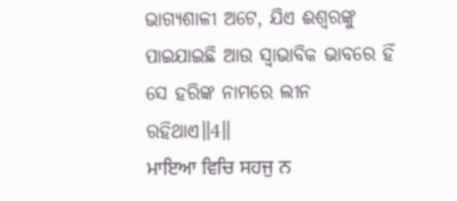ଭାଗ୍ୟଶାଳୀ ଅଟେ, ଯିଏ ଈଶ୍ଵରଙ୍କୁ ପାଇଯାଇଛି ଆଉ ସ୍ଵାଭାବିକ ଭାବରେ ହିଁ ସେ ହରିଙ୍କ ନାମରେ ଲୀନ ରହିଥାଏ॥4॥
ਮਾਇਆ ਵਿਚਿ ਸਹਜੁ ਨ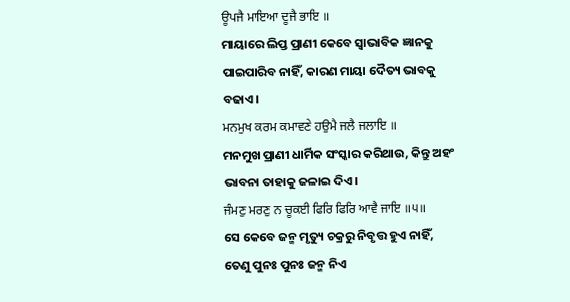ਊਪਜੈ ਮਾਇਆ ਦੂਜੈ ਭਾਇ ॥
ମାୟାରେ ଲିପ୍ତ ପ୍ରାଣୀ କେବେ ସ୍ଵାଭାବିକ ଜ୍ଞାନକୁ ପାଇପାରିବ ନାହିଁ, କାରଣ ମାୟା ଦୈତ୍ୟ ଭାବକୁ ବଢାଏ।
ਮਨਮੁਖ ਕਰਮ ਕਮਾਵਣੇ ਹਉਮੈ ਜਲੈ ਜਲਾਇ ॥
ମନମୁଖ ପ୍ରାଣୀ ଧାର୍ମିକ ସଂସ୍କାର କରିଥାଉ, କିନ୍ତୁ ଅହଂ ଭାବନା ତାହାକୁ ଜଳାଇ ଦିଏ।
ਜੰਮਣੁ ਮਰਣੁ ਨ ਚੂਕਈ ਫਿਰਿ ਫਿਰਿ ਆਵੈ ਜਾਇ ॥੫॥
ସେ କେବେ ଜନ୍ମ ମୃତ୍ୟୁ ଚକ୍ରରୁ ନିବୃତ୍ତ ହୁଏ ନାହିଁ, ତେଣୁ ପୁନଃ ପୁନଃ ଜନ୍ମ ନିଏ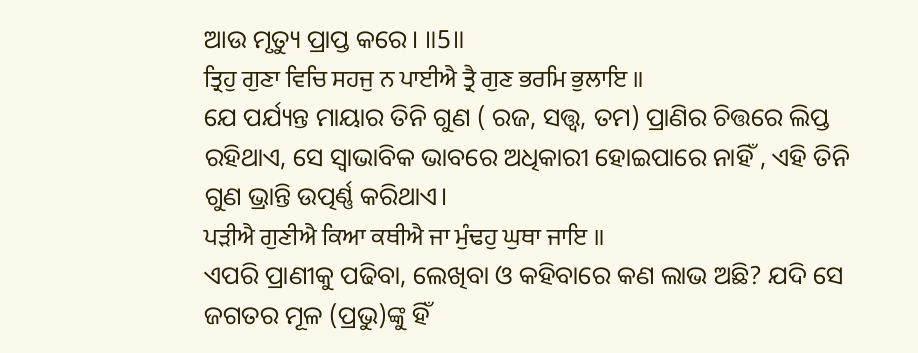ଆଉ ମୃତ୍ୟୁ ପ୍ରାପ୍ତ କରେ। ॥5॥
ਤ੍ਰਿਹੁ ਗੁਣਾ ਵਿਚਿ ਸਹਜੁ ਨ ਪਾਈਐ ਤ੍ਰੈ ਗੁਣ ਭਰਮਿ ਭੁਲਾਇ ॥
ଯେ ପର୍ଯ୍ୟନ୍ତ ମାୟାର ତିନି ଗୁଣ ( ରଜ, ସତ୍ତ୍ଵ, ତମ) ପ୍ରାଣିର ଚିତ୍ତରେ ଲିପ୍ତ ରହିଥାଏ, ସେ ସ୍ଵାଭାବିକ ଭାବରେ ଅଧିକାରୀ ହୋଇପାରେ ନାହିଁ , ଏହି ତିନି ଗୁଣ ଭ୍ରାନ୍ତି ଉତ୍ପର୍ଣ୍ଣ କରିଥାଏ।
ਪੜੀਐ ਗੁਣੀਐ ਕਿਆ ਕਥੀਐ ਜਾ ਮੁੰਢਹੁ ਘੁਥਾ ਜਾਇ ॥
ଏପରି ପ୍ରାଣୀକୁ ପଢିବା, ଲେଖିବା ଓ କହିବାରେ କଣ ଲାଭ ଅଛି? ଯଦି ସେ ଜଗତର ମୂଳ (ପ୍ରଭୁ)ଙ୍କୁ ହିଁ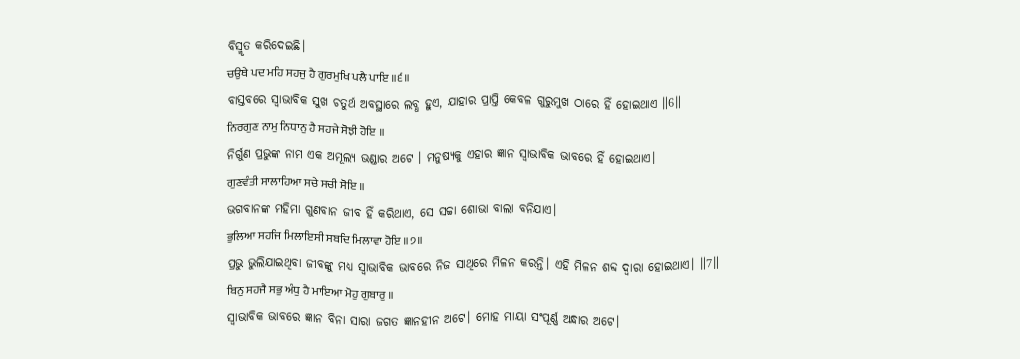ବିସ୍ମୃତ କରିଦେଇଛି।
ਚਉਥੇ ਪਦ ਮਹਿ ਸਹਜੁ ਹੈ ਗੁਰਮੁਖਿ ਪਲੈ ਪਾਇ ॥੬॥
ବାସ୍ତବରେ ସ୍ଵାଭାବିକ ସୁଖ ଚତୁର୍ଥ ଅବସ୍ଥାରେ ଲବ୍ଧ ହୁଏ, ଯାହାର ପ୍ରାପ୍ତି କେବଳ ଗୁରୁମୁଖ ଠାରେ ହିଁ ହୋଇଥାଏ ॥6॥
ਨਿਰਗੁਣ ਨਾਮੁ ਨਿਧਾਨੁ ਹੈ ਸਹਜੇ ਸੋਝੀ ਹੋਇ ॥
ନିର୍ଗୁଣ ପ୍ରଭୁଙ୍କ ନାମ ଏକ ଅମୂଲ୍ୟ ଭଣ୍ଡାର ଅଟେ । ମନୁଷ୍ୟକୁ ଏହାର ଜ୍ଞାନ ସ୍ଵାଭାବିକ ଭାବରେ ହିଁ ହୋଇଥାଏ।
ਗੁਣਵੰਤੀ ਸਾਲਾਹਿਆ ਸਚੇ ਸਚੀ ਸੋਇ ॥
ଭଗବାନଙ୍କ ମହିମା ଗୁଣବାନ ଜୀବ ହିଁ କରିଥାଏ, ସେ ସଚ୍ଚା ଶୋଭା ବାଲା ବନିଯାଏ।
ਭੁਲਿਆ ਸਹਜਿ ਮਿਲਾਇਸੀ ਸਬਦਿ ਮਿਲਾਵਾ ਹੋਇ ॥੭॥
ପ୍ରଭୁ ଭୁଲିଯାଇଥିବା ଜୀବଙ୍କୁ ମଧ୍ୟ ସ୍ଵାଭାବିକ ଭାବରେ ନିଜ ସାଥିରେ ମିଳନ କରନ୍ତି। ଏହି ମିଳନ ଶବ୍ଦ ଦ୍ଵାରା ହୋଇଥାଏ। ॥7॥
ਬਿਨੁ ਸਹਜੈ ਸਭੁ ਅੰਧੁ ਹੈ ਮਾਇਆ ਮੋਹੁ ਗੁਬਾਰੁ ॥
ସ୍ଵାଭାବିକ ଭାବରେ ଜ୍ଞାନ ବିନା ସାରା ଜଗତ ଜ୍ଞାନହୀନ ଅଟେ। ମୋହ ମାୟା ସଂପୂର୍ଣ୍ଣ ଅନ୍ଧାର ଅଟେ।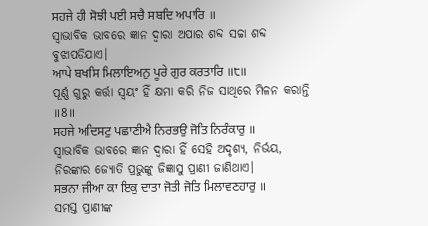ਸਹਜੇ ਹੀ ਸੋਝੀ ਪਈ ਸਚੈ ਸਬਦਿ ਅਪਾਰਿ ॥
ସ୍ଵାଭାବିକ ଭାବରେ ଜ୍ଞାନ ଦ୍ଵାରା ଅପାର ଶବ୍ଦ ସଚ୍ଚା ଶବ୍ଦ ବୁଝାପଡିଯାଏ।
ਆਪੇ ਬਖਸਿ ਮਿਲਾਇਅਨੁ ਪੂਰੇ ਗੁਰ ਕਰਤਾਰਿ ॥੮॥
ପୂର୍ଣ୍ଣ ଗୁରୁ କର୍ତ୍ତା ସ୍ଵୟଂ ହିଁ କ୍ଷମା କରି ନିଜ ସାଥିରେ ମିଳନ କରାନ୍ତି ॥8॥
ਸਹਜੇ ਅਦਿਸਟੁ ਪਛਾਣੀਐ ਨਿਰਭਉ ਜੋਤਿ ਨਿਰੰਕਾਰੁ ॥
ସ୍ଵାଭାବିକ ଭାବରେ ଜ୍ଞାନ ଦ୍ଵାରା ହିଁ ସେହି ଅଦୃଶ୍ୟ, ନିର୍ଭୟ, ନିରଙ୍କାର ଜ୍ୟୋତି ପ୍ରଭୁଙ୍କୁ ଜିଜ୍ଞାସୁ ପ୍ରାଣୀ ଜାଣିଥାଏ।
ਸਭਨਾ ਜੀਆ ਕਾ ਇਕੁ ਦਾਤਾ ਜੋਤੀ ਜੋਤਿ ਮਿਲਾਵਣਹਾਰੁ ॥
ସମସ୍ତ ପ୍ରାଣୀଙ୍କ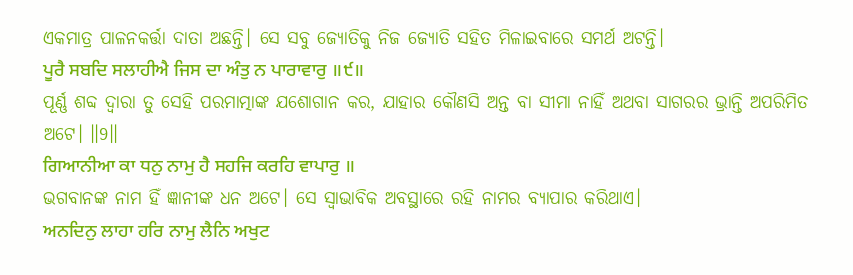ଏକମାତ୍ର ପାଳନକର୍ତ୍ତା ଦାତା ଅଛନ୍ତି। ସେ ସବୁ ଜ୍ୟୋତିକୁ ନିଜ ଜ୍ୟୋତି ସହିତ ମିଳାଇବାରେ ସମର୍ଥ ଅଟନ୍ତି।
ਪੂਰੈ ਸਬਦਿ ਸਲਾਹੀਐ ਜਿਸ ਦਾ ਅੰਤੁ ਨ ਪਾਰਾਵਾਰੁ ॥੯॥
ପୂର୍ଣ୍ଣ ଶବ୍ଦ ଦ୍ଵାରା ତୁ ସେହି ପରମାତ୍ମାଙ୍କ ଯଶୋଗାନ କର, ଯାହାର କୌଣସି ଅନ୍ତ ବା ସୀମା ନାହିଁ ଅଥବା ସାଗରର ଭ୍ରାନ୍ତି ଅପରିମିତ ଅଟେ। ॥9॥
ਗਿਆਨੀਆ ਕਾ ਧਨੁ ਨਾਮੁ ਹੈ ਸਹਜਿ ਕਰਹਿ ਵਾਪਾਰੁ ॥
ଭଗବାନଙ୍କ ନାମ ହିଁ ଜ୍ଞାନୀଙ୍କ ଧନ ଅଟେ। ସେ ସ୍ଵାଭାବିକ ଅବସ୍ଥାରେ ରହି ନାମର ବ୍ୟାପାର କରିଥାଏ।
ਅਨਦਿਨੁ ਲਾਹਾ ਹਰਿ ਨਾਮੁ ਲੈਨਿ ਅਖੁਟ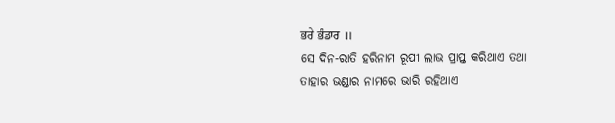ਭਰੇ ਭੰਡਾਰ ॥
ସେ ଦିନ-ରାତି ହରିନାମ ରୂପୀ ଲାଭ ପ୍ରାପ୍ତ କରିଥାଏ ତଥା ତାହାର ଭଣ୍ଡାର ନାମରେ ଭାରି ରହିଥାଏ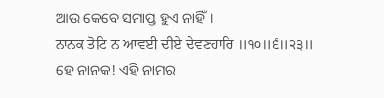ଆଉ କେବେ ସମାପ୍ତ ହୁଏ ନାହିଁ।
ਨਾਨਕ ਤੋਟਿ ਨ ਆਵਈ ਦੀਏ ਦੇਵਣਹਾਰਿ ॥੧੦॥੬॥੨੩॥
ହେ ନାନକ! ଏହି ନାମର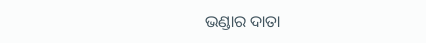ଭଣ୍ଡାର ଦାତା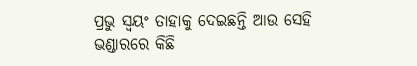ପ୍ରଭୁ ସ୍ଵୟଂ ତାହାକୁ ଦେଇଛନ୍ତି ଆଉ ସେହି ଭଣ୍ଡାରରେ କିଛି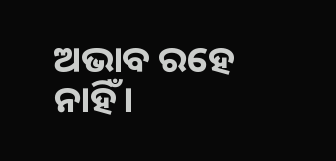ଅଭାବ ରହେ ନାହିଁ।